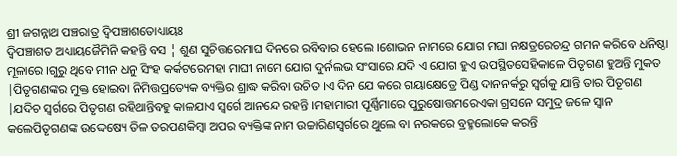ଶ୍ରୀ ଜଗନ୍ନାଥ ପଞ୍ଚରାତ୍ର ଦ୍ଵିପଞ୍ଚାଶତୋଧ୍ୟାୟଃ
ଦ୍ଵିପଞ୍ଚାଶତ ଅଧ୍ୟାୟଜୈମିନି କହନ୍ତି ବସ ¦ ଶୁଣ ସୁଚିତ୍ତରେମାଘ ଦିନରେ ରବିବାର ହେଲେ ।ଶୋଭନ ନାମରେ ଯୋଗ ମଘା ନକ୍ଷତ୍ରରେଚନ୍ଦ୍ର ଗମନ କରିବେ ଧନିଷ୍ଠା ମୂଳାରେ ।ଗୁରୁ ଥିବେ ମୀନ ଧନୁ ସିଂହ କର୍କଟରେମହା ମାଘୀ ନାମେ ଯୋଗ ଦୁର୍ନଲଭ ସଂସାରେ ଯଦି ଏ ଯୋଗ ହୁଏ ଉପସ୍ଥିତସେହିକାଳେ ପିତୃଗଣ ହୁଅନ୍ତି ମୁକତ |ପିତୃଗଣଙ୍କର ମୁକ୍ତ ହୋଇବା ନିମିତ୍ତପ୍ରତ୍ୟେକ ବ୍ୟକ୍ତିର ଶ୍ରାଦ୍ଧ କରିବା ଉଚିତ ।ଏ ଦିନ ଯେ କରେ ଗୟାକ୍ଷେତ୍ରେ ପିଣ୍ଡ ଦାନନର୍କରୁ ସ୍ବର୍ଗକୁ ଯାନ୍ତି ତାର ପିତୂଗଣ |ଯଦିଚ ସ୍ଵର୍ଗରେ ପିତୃଗଣ ରହିଥାନ୍ତିବହୁ କାଳଯାଏ ସ୍ଵର୍ଗେ ଆନନ୍ଦେ ରହନ୍ତି ।ମହାମାରୀ ପୂର୍ଣ୍ଣିମାରେ ପୁରୁଷୋତ୍ତମରେଏକା ଗ୍ରସନେ ସମୁଦ୍ର ଜଳେ ସ୍ଵାନ କଲେପିତୃଗଣଙ୍କ ଉଦ୍ଦେଷ୍ୟେ ତିଳ ତରପଣକିମ୍ବା ଅପର ବ୍ୟକ୍ତିଙ୍କ ନାମ ଉଚ୍ଚାରିଣସ୍ଵର୍ଗରେ ଥୁଲେ ବା ନରକରେ ବ୍ରହ୍ମଲୋକେ କରନ୍ତି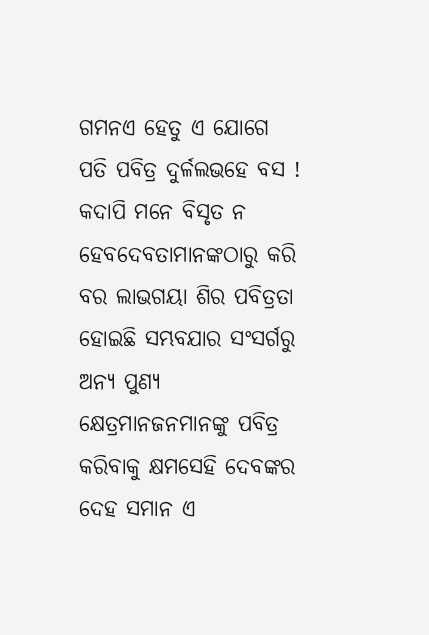ଗମନଏ ହେତୁ ଏ ଯୋଗେ ପତି ପବିତ୍ର ଦୁର୍ଳଲଭହେ ବସ ! କଦାପି ମନେ ବିସୃତ ନ ହେବଦେବତାମାନଙ୍କଠାରୁ କରି ବର ଲାଭଗୟା ଶିର ପବିତ୍ରତା ହୋଇଛି ସମ୍ଭବଯାର ସଂସର୍ଗରୁ ଅନ୍ୟ ପୁଣ୍ୟ କ୍ଷେତ୍ରମାନଜନମାନଙ୍କୁ ପବିତ୍ର କରିବାକୁ କ୍ଷମସେହି ଦେବଙ୍କର ଦେହ ସମାନ ଏ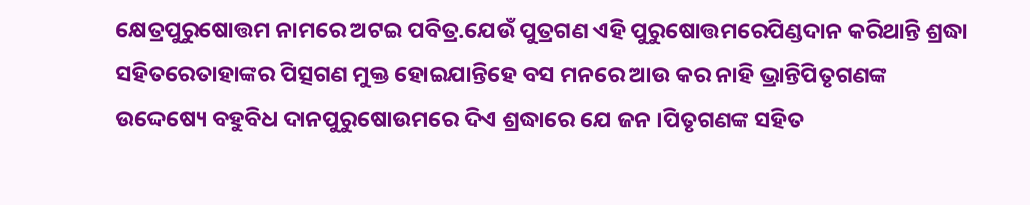କ୍ଷେତ୍ରପୁରୁଷୋତ୍ତମ ନାମରେ ଅଟଇ ପବିତ୍ର.ଯେଉଁ ପୁତ୍ରଗଣ ଏହି ପୁରୁଷୋତ୍ତମରେପିଣ୍ଡଦାନ କରିଥାନ୍ତି ଶ୍ରଦ୍ଧା ସହିତରେତାହାଙ୍କର ପିତ୍ସଗଣ ମୁକ୍ତ ହୋଇଯାନ୍ତିହେ ବସ ମନରେ ଆଉ କର ନାହି ଭ୍ରାନ୍ତିପିତୃଗଣଙ୍କ ଉଦ୍ଦେଷ୍ୟେ ବହୁବିଧ ଦାନପୁରୁଷୋଉମରେ ଦିଏ ଶ୍ରଦ୍ଧାରେ ଯେ ଜନ ।ପିତୃଗଣଙ୍କ ସହିତ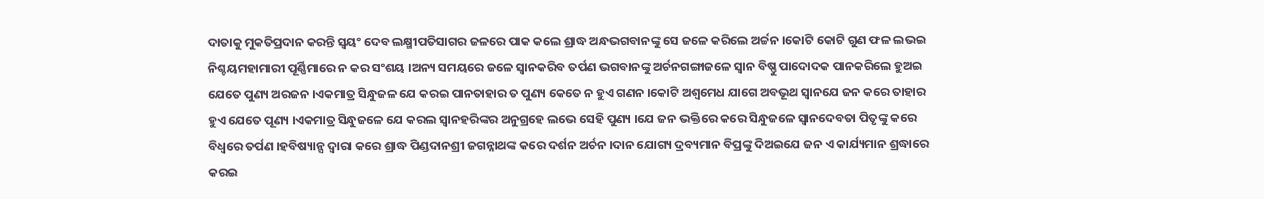ଦାତାକୁ ମୁକତିପ୍ରଦାନ କରନ୍ତି ସ୍ଵୟଂ ଦେବ ଲକ୍ଷ୍ମୀପତିସାଗର ଜଳରେ ପାକ କଲେ ଶ୍ରାଦ୍ଧ ଅନ୍ଧଭଗବାନଙ୍କୁ ସେ ଜଳେ କରିଲେ ଅର୍ଚ୍ଚନ ।କୋଟି କୋଟି ଗୁଣ ଫଳ ଲଭଇ ନିଶ୍ଚୟମହାମାରୀ ପୂର୍ଣ୍ଣିମାରେ ନ କର ସଂଶୟ ।ଅନ୍ୟ ସମୟରେ ଜଳେ ସ୍ଵାନକରିବ ତର୍ପଣ ଭଗବାନଙ୍କୁ ଅର୍ଚନଗଙ୍ଗାଜଳେ ସ୍ଵାନ ବିଷ୍ଣୁ ପାଦୋଦକ ପାନକରିଲେ ହୁଅଇ ଯେତେ ପୁଣ୍ୟ ଅରଜନ ।ଏକମାତ୍ର ସିନ୍ଧୁଜଳ ଯେ କରଇ ପାନତାହାର ତ ପୁଣ୍ୟ କେତେ ନ ହୁଏ ଗଣନ ।କୋଟି ଅଶ୍ଵମେଧ ଯାଗେ ଅବଭୂଥ ସ୍ବାନଯେ ଜନ କରେ ତାହାର ହୁଏ ଯେତେ ପୂଣ୍ୟ ।ଏକମାତ୍ର ସିନ୍ଧୁଜଳେ ଯେ କରଲ ସ୍ଵାନହରିଙ୍କର ଅନୁଗ୍ରହେ ଲଭେ ସେହି ପୁଣ୍ୟ ।ଯେ ଜନ ଭକ୍ତିରେ କରେ ସିନ୍ଧୁଜଳେ ସ୍ଵାନଦେବତା ପିତୃଙ୍କୁ କରେ ବିଧ୍ବରେ ତର୍ପଣ ।ହବିଷ୍ୟାନ୍ସ ଦ୍ଵାରା କରେ ଶ୍ରାଦ୍ଧ ପିଣ୍ଡଦାନଶ୍ରୀ ଜଗନ୍ନାଥଙ୍କ କରେ ଦର୍ଶନ ଅର୍ଚନ ।ଦାନ ଯୋଗ୍ୟ ଦ୍ରବ୍ୟମାନ ବିପ୍ରଙ୍କୁ ଦିଅଇଯେ ଜନ ଏ କାର୍ଯ୍ୟମାନ ଶ୍ରଦ୍ଧାରେ କରଇ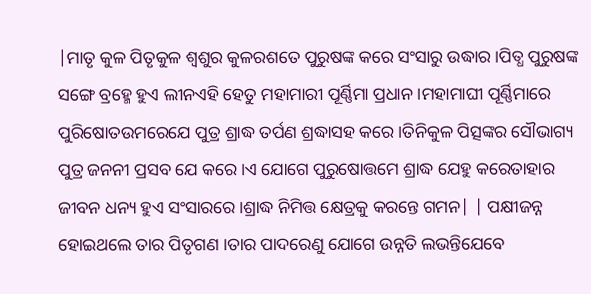|ମାତୃ କୁଳ ପିତୃକୁଳ ଶ୍ଵଶୁର କୁଳରଶତେ ପୁରୁଷଙ୍କ କରେ ସଂସାରୁ ଉଦ୍ଧାର ।ପିତ୍ଧ ପୁରୁଷଙ୍କ ସଙ୍ଗେ ବ୍ରହ୍ମେ ହୁଏ ଲୀନଏହି ହେତୁ ମହାମାରୀ ପୂର୍ଣ୍ଣିମା ପ୍ରଧାନ ।ମହାମାଘୀ ପୂର୍ଣ୍ଣିମାରେ ପୁରିଷୋତଉମରେଯେ ପୁତ୍ର ଶ୍ରାଦ୍ଧ ତର୍ପଣ ଶ୍ରଦ୍ଧାସହ କରେ ।ତିନିକୁଳ ପିତ୍ସଙ୍କର ସୌଭାଗ୍ୟ ପୁତ୍ର ଜନନୀ ପ୍ରସବ ଯେ କରେ ।ଏ ଯୋଗେ ପୁରୁଷୋତ୍ତମେ ଶ୍ରାଦ୍ଧ ଯେହୁ କରେତାହାର ଜୀବନ ଧନ୍ୟ ହୁଏ ସଂସାରରେ ।ଶ୍ରାଦ୍ଧ ନିମିତ୍ତ କ୍ଷେତ୍ରକୁ କରନ୍ତେ ଗମନ| | ପକ୍ଷୀଜନ୍ନ ହୋଇଥଲେ ତାର ପିତୃଗଣ ।ତାର ପାଦରେଣୁ ଯୋଗେ ଉନ୍ନତି ଲଭନ୍ତିଯେବେ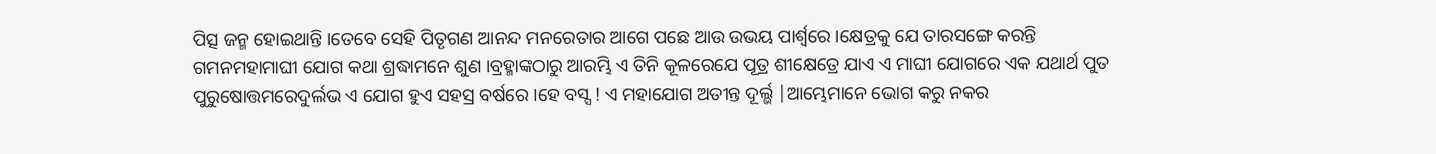ପିତ୍ସ ଜନ୍ମ ହୋଇଥାନ୍ତି ।ତେବେ ସେହି ପିତୃଗଣ ଆନନ୍ଦ ମନରେତାର ଆଗେ ପଛେ ଆଉ ଉଭୟ ପାର୍ଶ୍ବରେ ।କ୍ଷେତ୍ରକୁ ଯେ ତାରସଙ୍ଗେ କରନ୍ତି ଗମନମହାମାଘୀ ଯୋଗ କଥା ଶ୍ରଦ୍ଧାମନେ ଶୁଣ ।ବ୍ରହ୍ମାଙ୍କଠାରୁ ଆରମ୍ଭି ଏ ତିନି କୂଳରେଯେ ପୂତ୍ର ଶୀକ୍ଷେତ୍ରେ ଯାଏ ଏ ମାଘୀ ଯୋଗରେ ଏକ ଯଥାର୍ଥ ପୁତ ପୁରୁଷୋତ୍ତମରେଦୁର୍ଲଭ ଏ ଯୋଗ ହୁଏ ସହସ୍ର ବର୍ଷରେ ।ହେ ବସ୍ସ ! ଏ ମହାଯୋଗ ଅତୀନ୍ତ ଦୂର୍ଲ୍ଭ |ଆମ୍ଭେମାନେ ଭୋଗ କରୁ ନକର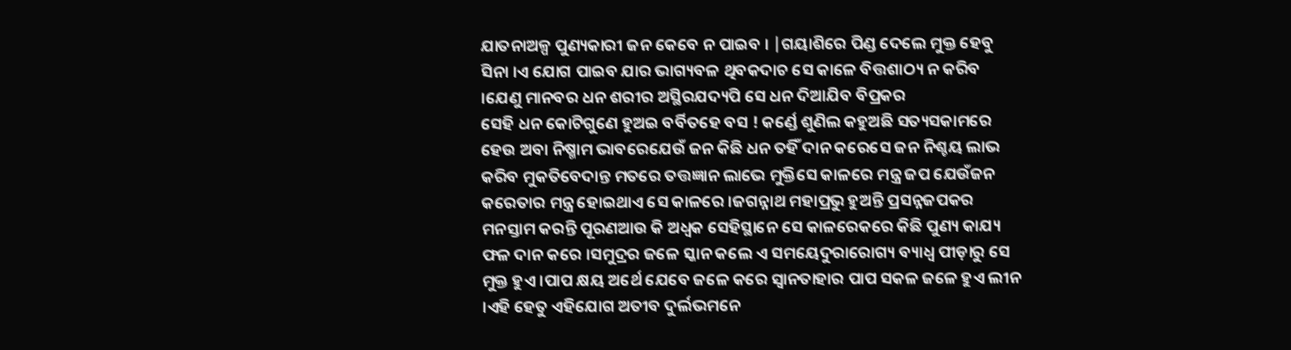ଯାତନାଅଳ୍ପ ପୁଣ୍ୟକାରୀ ଜନ କେବେ ନ ପାଇବ । |ଗୟାଶିରେ ପିଣ୍ଡ ଦେଲେ ମୁକ୍ତ ହେବୁ ସିନା ।ଏ ଯୋଗ ପାଇବ ଯାର ଭାଗ୍ୟବଳ ଥିବକଦାଚ ସେ କାଳେ ବିତ୍ତଶାଠ୍ୟ ନ କରିବ ।ଯେଣୁ ମାନବର ଧନ ଶରୀର ଅସ୍ଥିରଯଦ୍ୟପି ସେ ଧନ ଦିଆଯିବ ବିପ୍ରକର
ସେହି ଧନ କୋଟିଗୁଣେ ହୁଅଇ ବର୍ବିତହେ ବସ ! କର୍ଣ୍ଡେ ଶୁଣିଲ କହୁଅଛି ସତ୍ୟସକାମରେ ହେଉ ଅବା ନିଷ୍ମାମ ଭାବରେଯେଉଁ ଜନ କିଛି ଧନ ତହିଁ ଦାନ କରେସେ ଜନ ନିଶ୍ଚୟ ଲାଭ କରିବ ମୁକତିବେଦାନ୍ତ ମତରେ ତତ୍ତଜ୍ଞାନ ଲାଭେ ମୁକ୍ତିସେ କାଳରେ ମନ୍ତ୍ର ଜପ ଯେଉଁଜନ କରେତାର ମନ୍ତ୍ର ହୋଇଥାଏ ସେ କାଳରେ ।ଜଗନ୍ନାଥ ମହାପ୍ରଭୁ ହୁଅନ୍ତି ପ୍ରସନ୍ନଜପକର ମନସ୍ତାମ କରନ୍ତି ପୂରଣଆଉ କି ଅଧ୍ବକ ସେହିସ୍ଥାନେ ସେ କାଳରେକରେ କିଛି ପୁଣ୍ୟ କାଯ୍ୟ ଫଳ ଦାନ କରେ ।ସମୁଦ୍ରର ଜଳେ ସ୍କାନ କଲେ ଏ ସମୟେଦୁରାରୋଗ୍ୟ ବ୍ୟାଧ୍ବ ପୀଡ଼ାରୁ ସେ ମୁକ୍ତ ହୁଏ ।ପାପ କ୍ଷୟ ଅର୍ଥେ ଯେବେ ଜଳେ କରେ ସ୍ଵାନତାହାର ପାପ ସକଳ ଜଳେ ହୁଏ ଲୀନ ।ଏହି ହେତୁ ଏହିଯୋଗ ଅତୀବ ଦୁର୍ଲଭମନେ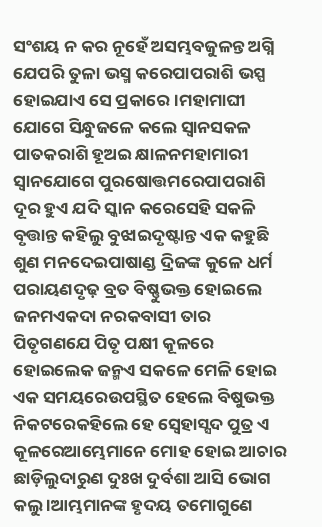ସଂଶୟ ନ କର ନୂହେଁ ଅସମ୍ଭବଜୁଳନ୍ତ ଅଗ୍ନି ଯେପରି ତୁଳା ଭସ୍ମ କରେପାପରାଶି ଭସ୍ପ ହୋଇଯାଏ ସେ ପ୍ରକାରେ ।ମହାମାଘୀ ଯୋଗେ ସିନ୍ଧୁଜଳେ କଲେ ସ୍ଵାନସକଳ ପାତକରାଶି ହୂଅଇ କ୍ଷାଳନମହାମାରୀ ସ୍ଵାନଯୋଗେ ପୁରଷୋତ୍ତମରେପାପରାଶି ଦୂର ହୁଏ ଯଦି ସ୍କାନ କରେସେହି ସକଳି ବୃତ୍ତାନ୍ତ କହିଲୁ ବୁଝାଇଦୃଷ୍ଟାନ୍ତ ଏକ କହୁଛି ଶୁଣ ମନଦେଇପାଷାଣ୍ଡ ଦ୍ରିଜଙ୍କ କୁଳେ ଧର୍ମ ପରାୟଣଦୃଢ଼ ବ୍ରତ ବିଷ୍ଣୁଭକ୍ତ ହୋଇଲେ ଜନମଏକଦା ନରକବାସୀ ତାର ପିତୃଗଣଯେ ପିତୃ ପକ୍ଷୀ କୂଳରେ ହୋଇଲେକ ଜନ୍ମଏ ସକଳେ ମେଳି ହୋଇ ଏକ ସମୟରେଉପସ୍ଥିତ ହେଲେ ବିଷୁଭକ୍ତ ନିକଟରେକହିଲେ ହେ ସ୍ବେହାସ୍ସଦ ପୁତ୍ର ଏ କୂଳରେଆମ୍ଭେମାନେ ମୋହ ହୋଇ ଆଚାର ଛାଡ଼ିଲୁଦାରୁଣ ଦୁଃଖ ଦୁର୍ବଶା ଆସି ଭୋଗ କଲୁ ।ଆମ୍ଭମାନଙ୍କ ହୃଦୟ ତମୋଗୁଣେ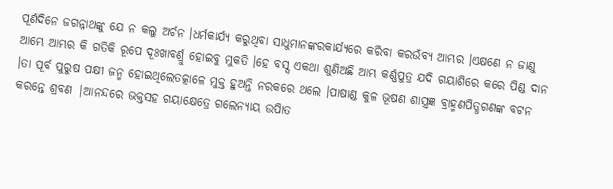ପୂର୍ଣଦିନେ ଜଗନ୍ନାଥଙ୍କୁ ଯେ ନ କଲୁ ଅର୍ଚନ ।ଧର୍ମକାର୍ଯ୍ୟ କରୁଥିବା ସାଧୁମାନଙ୍କରକାର୍ଯ୍ୟରେ କରିବା କରଉଁବ୍ୟ ଆମ୍ଭର ।ଏକ୍ଷଣେ ନ ଜାଣୁ ଆମ୍ଭେ ଆମ୍ଭର କି ଗତିକି ରୂପେ ଦୂଃଖାବର୍ଣ୍ରୁ ହୋଇବୁ ମୁକତି ।ହେ ବସ୍ସ ଏକଥା ଶୁଣିଅଛି ଆମ୍ଭ କର୍ଣ୍ଣପୁତ୍ର ଯଦି ଗୟାଶିରେ କରେ ପିଣ୍ଡ ଦାନ ।ତା ପୂର୍ବ ପୁରୁଷ ପକ୍ଷୀ ଜନ୍ମ ହୋଇଥିଲେତତ୍କାଳେ ମୁକ୍ତ ହୁଅନ୍ତି ନରକରେ ଥଲେ ।ପାଷାଣ୍ଡ କୁଳ ଭୂଷଣ ଶାସ୍ତ୍ରଜ୍ଞ ବ୍ରାହ୍ମଣପିତ୍ଧଗଣଙ୍କ ବଟନ କରନ୍ତେ ଶ୍ରବଣ |ଆନନ୍ଦରେ ଭକ୍ତସହ ଗୟାକ୍ଷେତ୍ରେ ଗଲେନ୍ୟାୟ ଉପାିତ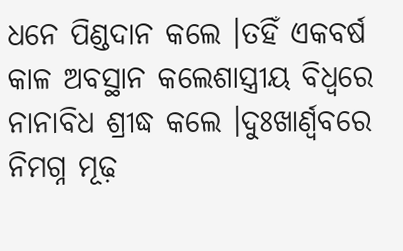ଧନେ ପିଣ୍ଡଦାନ କଲେ ।ତହିଁ ଏକବର୍ଷ କାଳ ଅବସ୍ଥାନ କଲେଶାସ୍ତ୍ରୀୟ ବିଧ୍ବରେ ନାନାବିଧ ଶ୍ରୀଦ୍ଧ କଲେ ।ଦୁଃଖାର୍ଣ୍ବବରେ ନିମଗ୍ନ ମୂଢ଼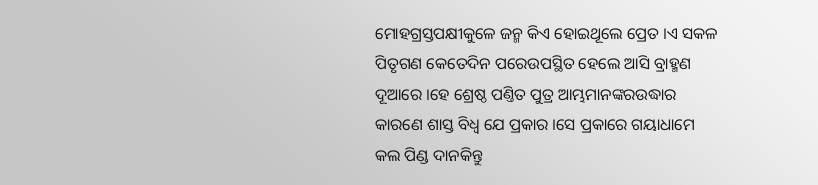ମୋହଗ୍ରସ୍ତପକ୍ଷୀକୁଳେ ଜନ୍ମ କିଏ ହୋଇଥୂଲେ ପ୍ରେତ ।ଏ ସକଳ ପିତୃଗଣ କେତେଦିନ ପରେଉପସ୍ଥିତ ହେଲେ ଆସି ବ୍ରାହ୍ମଣ ଦୂଆରେ ।ହେ ଶ୍ରେଷ୍ଠ ପଣ୍ତିତ ପୁତ୍ର ଆମ୍ଭମାନଙ୍କରଉଦ୍ଧାର କାରଣେ ଶାସ୍ତ ବିଧ୍ବ ଯେ ପ୍ରକାର ।ସେ ପ୍ରକାରେ ଗୟାଧାମେ କଲ ପିଣ୍ଡ ଦାନକିନ୍ତୁ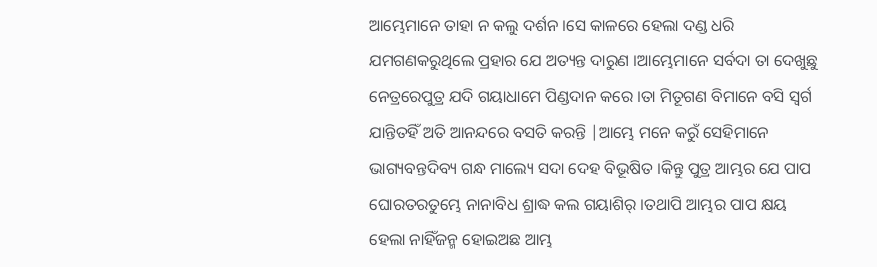ଆମ୍ଭେମାନେ ତାହା ନ କଲୁ ଦର୍ଶନ ।ସେ କାଳରେ ହେଲା ଦଣ୍ଡ ଧରି ଯମଗଣକରୁଥିଲେ ପ୍ରହାର ଯେ ଅତ୍ୟନ୍ତ ଦାରୁଣ ।ଆମ୍ଭେମାନେ ସର୍ବଦା ତା ଦେଖୁଛୁ ନେତ୍ରରେପୁତ୍ର ଯଦି ଗୟାଧାମେ ପିଣ୍ଡଦାନ କରେ ।ତା ମିତୂଗଣ ବିମାନେ ବସି ସ୍ଵର୍ଗ ଯାନ୍ତିତହିଁ ଅତି ଆନନ୍ଦରେ ବସତି କରନ୍ତି |ଆମ୍ଭେ ମନେ କରୁଁ ସେହିମାନେ ଭାଗ୍ୟବନ୍ତଦିବ୍ୟ ଗନ୍ଧ ମାଲ୍ୟେ ସଦା ଦେହ ବିଭୂଷିତ ।କିନ୍ତୁ ପୁତ୍ର ଆମ୍ଭର ଯେ ପାପ ଘୋରତରତୁମ୍ଭେ ନାନାବିଧ ଶ୍ରାଦ୍ଧ କଲ ଗୟାଶିର୍ ।ତଥାପି ଆମ୍ଭର ପାପ କ୍ଷୟ ହେଲା ନାହିଁଜନ୍ମ ହୋଇଅଛ ଆମ୍ଭ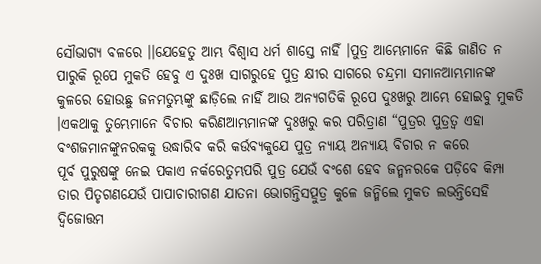ସୌଭାଗ୍ୟ ବଳରେ ।।ଯେହେତୁ ଆମ୍ଭ ବିଶ୍ଵାସ ଧର୍ମ ଶାସ୍ତେ ନାହିଁ ।ପୁତ୍ର ଆମ୍ଭେମାନେ କିଛି ଜାଣିତ ନ ପାରୁକି ରୂପେ ମୁକତି ହେବୁ ଏ ଦୁଃଖ ସାଗରୁହେ ପୁତ୍ର କ୍ଷୀର ସାଗରେ ଚନ୍ଦ୍ରମା ସମାନଆମ୍ଭମାନଙ୍କ କୁଳରେ ହୋଉଛୁ ଜନମତୁମ୍ଭଙ୍କୁ ଛାଡ଼ିଲେ ନାହିଁ ଆଉ ଅନ୍ୟଗତିକି ରୂପେ ଦୁଃଖରୁ ଆମ୍ଭେ ହୋଇବୁ ମୁକତି ।ଏକଥାକୁ ତୁମ୍ଭେମାନେ ବିଚାର କରିଣଆମ୍ଭମାନଙ୍କ ଦୁଃଖରୁ କର ପରିତ୍ରାଣ “ପୁତ୍ରର ପୁତ୍ରତ୍ଵ ଏହା ବଂଶଜମାନଙ୍କୁନରକକୁ ଉଦ୍ଧାରିବ କରି କର୍ଉବ୍ୟକୁଯେ ପୁତ୍ର ନ୍ୟାୟ ଅନ୍ୟାୟ ବିଚାର ନ କରେ
ପୂର୍ବ ପୁରୁଷଙ୍କୁ ନେଇ ପକାଏ ନର୍କରେତୁମ୍ଭପରି ପୁତ୍ର ଯେଉଁ ବଂଶେ ହେବ ଜନ୍ମନରକେ ପଡ଼ିବେ କିମ୍ପା ତାର ପିତୃଗଣଯେଉଁ ପାପାଚାରୀଗଣ ଯାତନା ଭୋଗନ୍ତିସତ୍ପୁତ୍ର କୁଳେ ଜନ୍ମିଲେ ମୁକତ ଲଭନ୍ତିସେହି ଦ୍ବିଜୋତ୍ତମ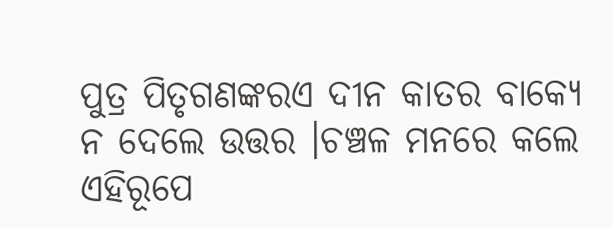ପୁତ୍ର ପିତୃଗଣଙ୍କରଏ ଦୀନ କାତର ବାକ୍ୟେ ନ ଦେଲେ ଉତ୍ତର ।ଚଞ୍ଚଳ ମନରେ କଲେ ଏହିରୂପେ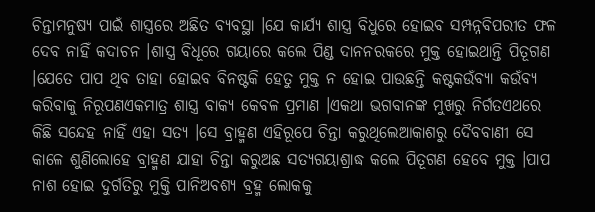ଚିନ୍ତାମନୁଷ୍ୟ ପାଇଁ ଶାସ୍ତ୍ରରେ ଅଛିତ ବ୍ୟବସ୍ଥା ।ଯେ କାର୍ଯ୍ୟ ଶାସ୍ତ୍ର ବିଧୁରେ ହୋଇବ ସମ୍ପନ୍ନବିପରୀତ ଫଳ ଦେବ ନାହିଁ କଦାଚନ ।ଶାସ୍ତ୍ର ବିଧୂରେ ଗୟାରେ କଲେ ପିଣ୍ଡ ଦାନନରକରେ ମୁକ୍ତ ହୋଇଥାନ୍ତି ପିତୂଗଣ ।ଯେତେ ପାପ ଥିବ ତାହା ହୋଇବ ବିନଷ୍ଟକି ହେତୁ ମୁକ୍ତ ନ ହୋଇ ପାଉଛନ୍ତି କଷ୍ଟକଉଁବ୍ୟା କଉଁବ୍ୟ କରିବାକୁ ନିରୂପଣଏକମାତ୍ର ଶାସ୍ତ୍ର ବାକ୍ୟ କେବଳ ପ୍ରମାଣ ।ଏକଥା ଭଗବାନଙ୍କ ମୁଖରୁ ନିର୍ଗତଏଥରେ କିଛି ସନ୍ଦେହ ନାହିଁ ଏହା ସତ୍ୟ ।ସେ ବ୍ରାହ୍ମଣ ଏହିରୂପେ ଚିନ୍ତା କରୁଥିଲେଆକାଶରୁ ଦୈବବାଣୀ ସେ କାଳେ ଶୁଣିଲୋହେ ବ୍ରାହ୍ମଣ ଯାହା ଚିନ୍ତା କରୁଅଛ ସତ୍ୟଗୟାଶ୍ରାଦ୍ଧ କଲେ ପିତୂଗଣ ହେବେ ମୁକ୍ତ ।ପାପ ନାଶ ହୋଇ ଦୁର୍ଗତିରୁ ମୁକ୍ତି ପାନିଅବଶ୍ୟ ବ୍ରହ୍ମ ଲୋକକୁ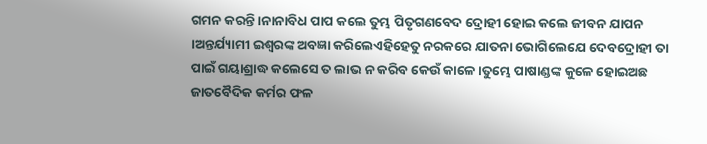ଗମନ କରନ୍ତି ।ନାନାବିଧ ପାପ କଲେ ତୁମ୍ଭ ପିତୃଗଣବେଦ ଦ୍ରୋହୀ ହୋଇ କଲେ ଜୀବନ ଯାପନ ।ଅନ୍ତର୍ଯ୍ୟାମୀ ଇଶ୍ଵରଙ୍କ ଅବଜ୍ଞା କରିଲେଏହିହେତୁ ନରକରେ ଯାତନା ଭୋଗିଲେଯେ ଦେବଦ୍ରୋହୀ ତା ପାଇଁ ଗୟାଶ୍ରାଦ୍ଧ କଲେସେ ତ ଲାଭ ନ କରିବ କେଉଁ କାଳେ ।ତୁମ୍ଭେ ପାଷାଣ୍ଡଙ୍କ କୁଳେ ହୋଇଅଛ ଜାତବୈଦିକ କର୍ମର ଫଳ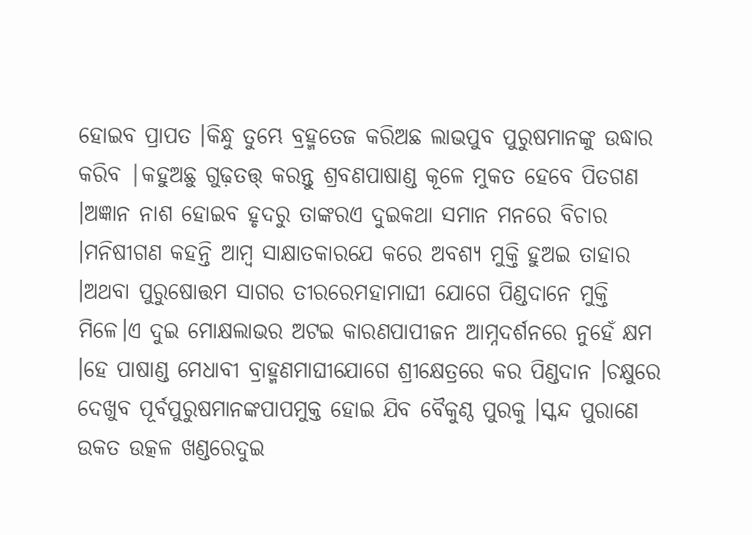ହୋଇବ ପ୍ରାପତ ।କିନ୍ଧୁ ତୁମ୍ଭେ ବ୍ରହ୍ମତେଜ କରିଅଛ ଲାଭପୁବ ପୁରୁଷମାନଙ୍କୁ ଉଦ୍ଧାର କରିବ |କହୁଅଛୁ ଗୁଢ଼ତତ୍ତ୍ କରନ୍ତୁ ଶ୍ରବଣପାଷାଣ୍ଡ କୂଳେ ମୁକତ ହେବେ ପିତଗଣ ।ଅଜ୍ଞାନ ନାଶ ହୋଇବ ହୃଦରୁ ତାଙ୍କରଏ ଦୁଇକଥା ସମାନ ମନରେ ବିଚାର ।ମନିଷୀଗଣ କହନ୍ତି ଆମ୍ବ ସାକ୍ଷାତକାରଯେ କରେ ଅବଶ୍ୟ ମୁକ୍ତି ହୁଅଇ ତାହାର ।ଅଥବା ପୁରୁଷୋତ୍ତମ ସାଗର ତୀରରେମହାମାଘୀ ଯୋଗେ ପିଣ୍ଡଦାନେ ମୁକ୍ତି ମିଳେ।ଏ ଦୁଇ ମୋକ୍ଷଲାଭର ଅଟଇ କାରଣପାପୀଜନ ଆମ୍ନଦର୍ଶନରେ ନୁହେଁ କ୍ଷମ ।ହେ ପାଷାଣ୍ଡ ମେଧାବୀ ବ୍ରାହ୍ମଣମାଘୀଯୋଗେ ଶ୍ରୀକ୍ଷେତ୍ରରେ କର ପିଣ୍ଡଦାନ ।ଚକ୍ଷୁରେ ଦେଖୁବ ପୂର୍ବପୁରୁଷମାନଙ୍କପାପମୁକ୍ତ ହୋଇ ଯିବ ବୈକୁଣ୍ଠ ପୁରକୁ ।ସ୍କନ୍ଦ ପୁରାଣେ ଉକତ ଉତ୍କଳ ଖଣ୍ଡରେଦୁଇ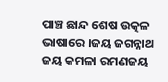ପାଞ୍ଚ ଛାନ୍ଦ ଶେଷ ଉତ୍କଳ ଭାଷାରେ ।ଜୟ ଜଗନ୍ନାଥ ଜୟ କମଳା ରମଣଜୟ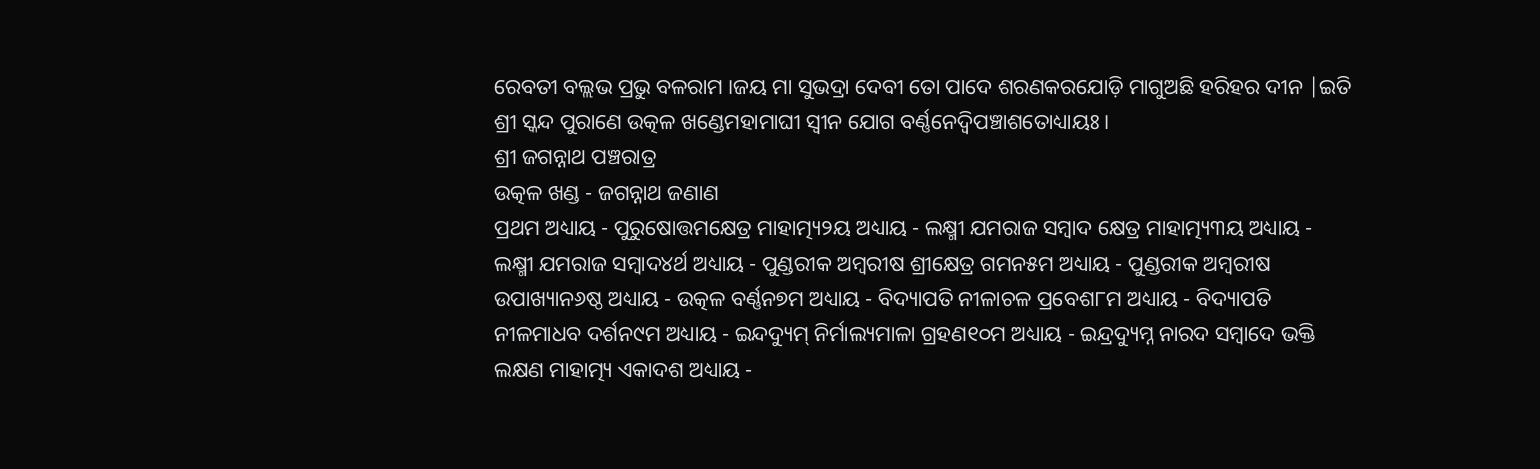ରେବତୀ ବଲ୍ଲଭ ପ୍ରଭୁ ବଳରାମ ।ଜୟ ମା ସୁଭଦ୍ରା ଦେବୀ ତୋ ପାଦେ ଶରଣକରଯୋଡ଼ି ମାଗୁଅଛି ହରିହର ଦୀନ |ଇତି ଶ୍ରୀ ସ୍କନ୍ଦ ପୁରାଣେ ଉତ୍କଳ ଖଣ୍ଡେମହାମାଘୀ ସ୍ଵୀନ ଯୋଗ ବର୍ଣ୍ଣନେଦ୍ଵିପଞ୍ଚାଶତୋଧ୍ୟାୟଃ ।
ଶ୍ରୀ ଜଗନ୍ନାଥ ପଞ୍ଚରାତ୍ର
ଉତ୍କଳ ଖଣ୍ଡ - ଜଗନ୍ନାଥ ଜଣାଣ
ପ୍ରଥମ ଅଧ୍ୟାୟ - ପୁରୁଷୋତ୍ତମକ୍ଷେତ୍ର ମାହାତ୍ମ୍ୟ୨ୟ ଅଧ୍ୟାୟ - ଲକ୍ଷ୍ମୀ ଯମରାଜ ସମ୍ବାଦ କ୍ଷେତ୍ର ମାହାତ୍ମ୍ୟ୩ୟ ଅଧ୍ୟାୟ - ଲକ୍ଷ୍ମୀ ଯମରାଜ ସମ୍ବାଦ୪ର୍ଥ ଅଧ୍ୟାୟ - ପୁଣ୍ଡରୀକ ଅମ୍ବରୀଷ ଶ୍ରୀକ୍ଷେତ୍ର ଗମନ୫ମ ଅଧ୍ୟାୟ - ପୁଣ୍ଡରୀକ ଅମ୍ବରୀଷ ଉପାଖ୍ୟାନ୬ଷ୍ଠ ଅଧ୍ୟାୟ - ଉତ୍କଳ ବର୍ଣ୍ଣନ୭ମ ଅଧ୍ୟାୟ - ବିଦ୍ୟାପତି ନୀଳାଚଳ ପ୍ରବେଶ୮ମ ଅଧ୍ୟାୟ - ବିଦ୍ୟାପତି ନୀଳମାଧବ ଦର୍ଶନ୯ମ ଅଧ୍ୟାୟ - ଇନ୍ଦଦ୍ୟୁମ୍ ନିର୍ମାଲ୍ୟମାଳା ଗ୍ରହଣ୧୦ମ ଅଧ୍ୟାୟ - ଇନ୍ଦ୍ରଦ୍ୟୁମ୍ନ ନାରଦ ସମ୍ବାଦେ ଭକ୍ତି ଲକ୍ଷଣ ମାହାତ୍ମ୍ୟ ଏକାଦଶ ଅଧ୍ୟାୟ -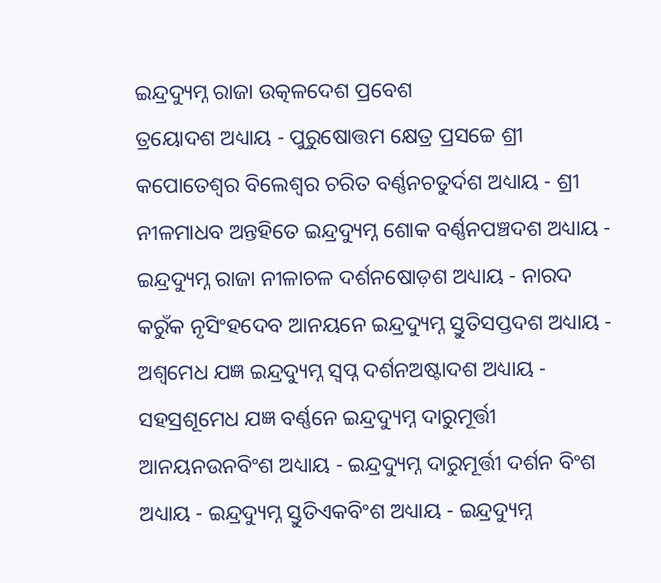ଇନ୍ଦ୍ରଦ୍ୟୁମ୍ନ ରାଜା ଉତ୍କଳଦେଶ ପ୍ରବେଶ
ତ୍ରୟୋଦଶ ଅଧ୍ୟାୟ - ପୁରୁଷୋତ୍ତମ କ୍ଷେତ୍ର ପ୍ରସଚ୍ଚେ ଶ୍ରୀ କପୋତେଶ୍ଵର ବିଲେଶ୍ଵର ଚରିତ ବର୍ଣ୍ଣନଚତୁର୍ଦଶ ଅଧ୍ୟାୟ - ଶ୍ରୀ ନୀଳମାଧବ ଅନ୍ତହିତେ ଇନ୍ଦ୍ରଦ୍ୟୁମ୍ନ ଶୋକ ବର୍ଣ୍ଣନପଞ୍ଚଦଶ ଅଧ୍ୟାୟ - ଇନ୍ଦ୍ରଦ୍ୟୁମ୍ନ ରାଜା ନୀଳାଚଳ ଦର୍ଶନଷୋଡ଼ଶ ଅଧ୍ୟାୟ - ନାରଦ କରୁଁକ ନୃସିଂହଦେବ ଆନୟନେ ଇନ୍ଦ୍ରଦ୍ୟୁମ୍ନ ସ୍ତୁତିସପ୍ତଦଶ ଅଧ୍ୟାୟ - ଅଶ୍ଵମେଧ ଯଜ୍ଞ ଇନ୍ଦ୍ରଦ୍ୟୁମ୍ନ ସ୍ଵପ୍ନ ଦର୍ଶନଅଷ୍ଟାଦଶ ଅଧ୍ୟାୟ - ସହସ୍ରଶୂମେଧ ଯଜ୍ଞ ବର୍ଣ୍ଣନେ ଇନ୍ଦ୍ରଦ୍ୟୁମ୍ନ ଦାରୁମୂର୍ତ୍ତୀ ଆନୟନଉନବିଂଶ ଅଧ୍ୟାୟ - ଇନ୍ଦ୍ରଦ୍ୟୁମ୍ନ ଦାରୁମୂର୍ତ୍ତୀ ଦର୍ଶନ ବିଂଶ ଅଧ୍ୟାୟ - ଇନ୍ଦ୍ରଦ୍ୟୁମ୍ନ ସ୍ତୁତିଏକବିଂଶ ଅଧ୍ୟାୟ - ଇନ୍ଦ୍ରଦ୍ୟୁମ୍ନ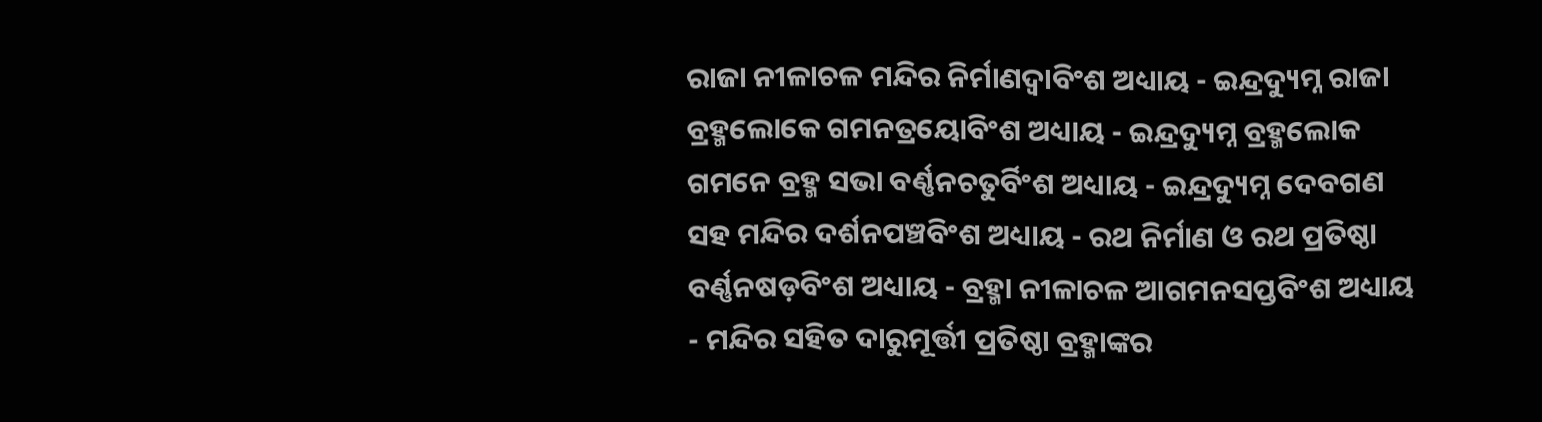ରାଜା ନୀଳାଚଳ ମନ୍ଦିର ନିର୍ମାଣଦ୍ଵାବିଂଶ ଅଧ୍ୟାୟ - ଇନ୍ଦ୍ରଦ୍ୟୁମ୍ନ ରାଜା ବ୍ରହ୍ମଲୋକେ ଗମନତ୍ରୟୋବିଂଶ ଅଧ୍ୟାୟ - ଇନ୍ଦ୍ରଦ୍ୟୁମ୍ନ ବ୍ରହ୍ମଲୋକ ଗମନେ ବ୍ରହ୍ମ ସଭା ବର୍ଣ୍ଣନଚତୁର୍ବିଂଶ ଅଧ୍ୟାୟ - ଇନ୍ଦ୍ରଦ୍ୟୁମ୍ନ ଦେବଗଣ ସହ ମନ୍ଦିର ଦର୍ଶନପଞ୍ଚବିଂଶ ଅଧ୍ୟାୟ - ରଥ ନିର୍ମାଣ ଓ ରଥ ପ୍ରତିଷ୍ଠା ବର୍ଣ୍ଣନଷଡ଼ବିଂଶ ଅଧ୍ୟାୟ - ବ୍ରହ୍ମା ନୀଳାଚଳ ଆଗମନସପ୍ତବିଂଶ ଅଧ୍ୟାୟ - ମନ୍ଦିର ସହିତ ଦାରୁମୂର୍ତ୍ତୀ ପ୍ରତିଷ୍ଠା ବ୍ରହ୍ମାଙ୍କର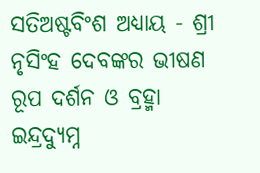ସତିଅଷ୍ଟବିଂଶ ଅଧ୍ୟାୟ - ଶ୍ରୀ ନୃସିଂହ ଦେବଙ୍କର ଭୀଷଣ ରୂପ ଦର୍ଶନ ଓ ବ୍ରହ୍ମା ଇନ୍ଦ୍ରଦ୍ୟୁମ୍ନ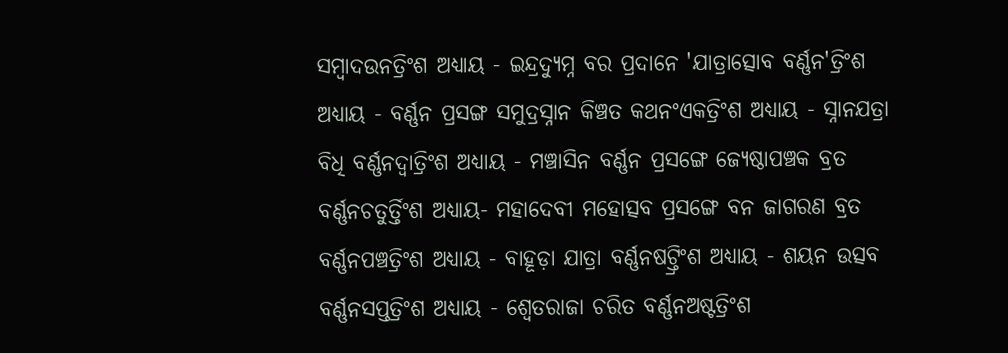ସମ୍ବାଦଉନତ୍ରିଂଶ ଅଧ୍ୟାୟ - ଇନ୍ଦ୍ରଦ୍ୟୁମ୍ନ ବର ପ୍ରଦାନେ 'ଯାତ୍ରାତ୍ସୋବ ବର୍ଣ୍ଣନ'ତ୍ରିଂଶ ଅଧ୍ୟାୟ - ବର୍ଣ୍ଣନ ପ୍ରସଙ୍ଗ ସମୁଦ୍ରସ୍ନାନ କିଞ୍ଚତ କଥନଂଏକତ୍ରିଂଶ ଅଧ୍ୟାୟ - ସ୍ନାନଯତ୍ରା ବିଧି ବର୍ଣ୍ଣନଦ୍ଵାତ୍ରିଂଶ ଅଧ୍ୟାୟ - ମଞ୍ଚାସିନ ବର୍ଣ୍ଣନ ପ୍ରସଙ୍ଗେ ଜ୍ୟେଷ୍ଠାପଞ୍ଚକ ବ୍ରତ ବର୍ଣ୍ଣନଚତୁର୍ତ୍ତିଂଶ ଅଧ୍ୟାୟ- ମହାଦେବୀ ମହୋତ୍ସବ ପ୍ରସଙ୍ଗେ ବନ ଜାଗରଣ ବ୍ରତ ବର୍ଣ୍ଣନପଞ୍ଚତ୍ରିଂଶ ଅଧ୍ୟାୟ - ବାହୂଡ଼ା ଯାତ୍ରା ବର୍ଣ୍ଣନଷଟ୍ତ୍ରିଂଶ ଅଧ୍ୟାୟ - ଶୟନ ଉତ୍ସବ ବର୍ଣ୍ଣନସପ୍ତତ୍ରିଂଶ ଅଧ୍ୟାୟ - ଶ୍ଵେତରାଜା ଚରିତ ବର୍ଣ୍ଣନଅଷ୍ଟତ୍ରିଂଶ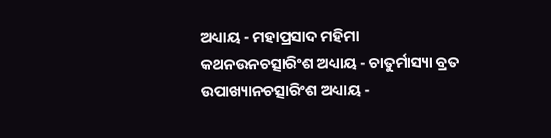ଅଧ୍ୟାୟ - ମହାପ୍ରସାଦ ମହିମା କଥନଉନଚତ୍ସାରିଂଶ ଅଧ୍ୟାୟ - ଚାତୁର୍ମାସ୍ୟା ବ୍ରତ ଉପାଖ୍ୟାନଚତ୍ସାରିଂଶ ଅଧ୍ୟାୟ -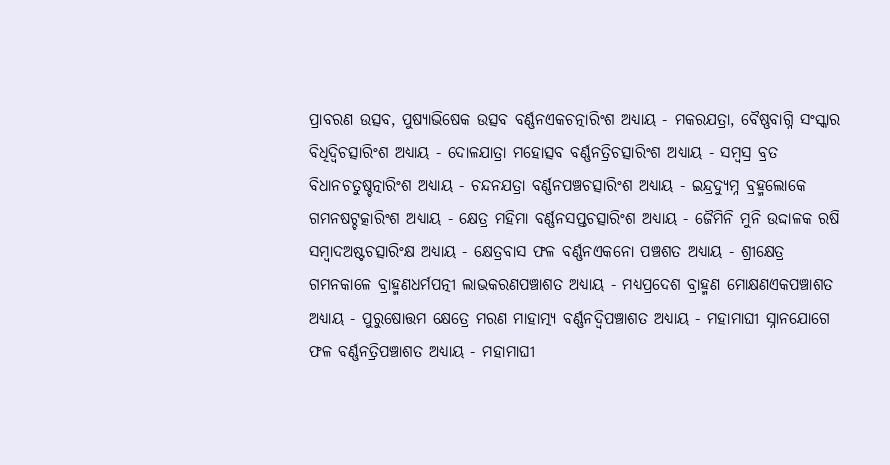ପ୍ରାବରଣ ଉତ୍ସବ, ପୁଷ୍ୟାଭିଷେକ ଉତ୍ସବ ବର୍ଣ୍ଣନଏକଚତ୍ନାରିଂଶ ଅଧ୍ୟାୟ - ମକରଯତ୍ରା, ବୈଷ୍ଣବାଗ୍ନି ସଂସ୍କାର ବିଧିଦ୍ଵିଚତ୍ସାରିଂଶ ଅଧ୍ୟାୟ - ଦୋଳଯାତ୍ରା ମହୋତ୍ସବ ବର୍ଣ୍ଣନତ୍ରିଚତ୍ସାରିଂଶ ଅଧ୍ୟାୟ - ସମ୍ବସ୍ର ବ୍ରତ ବିଧାନଚତୁଷ୍ଚତ୍ନାରିଂଶ ଅଧ୍ୟାୟ - ଚନ୍ଦନଯତ୍ରା ବର୍ଣ୍ଣନପଞ୍ଚଚତ୍ସାରିଂଶ ଅଧ୍ୟାୟ - ଇନ୍ଦ୍ରଦ୍ୟୁମ୍ନ ବ୍ରହ୍ମଲୋକେ ଗମନଷଟ୍ଚତ୍କାରିଂଶ ଅଧ୍ୟାୟ - କ୍ଷେତ୍ର ମହିମା ବର୍ଣ୍ଣନସପ୍ତଚତ୍ସାରିଂଶ ଅଧ୍ୟାୟ - ଜୈମିନି ମୁନି ଉଦ୍ଦାଳକ ରଷି ସମ୍ବାଦଅଷ୍ଟଚତ୍ସାରିଂକ୍ଷ ଅଧ୍ୟାୟ - କ୍ଷେତ୍ରବାସ ଫଳ ବର୍ଣ୍ଣନଏକନୋ ପଞ୍ଚଶତ ଅଧ୍ୟାୟ - ଶ୍ରୀକ୍ଷେତ୍ର ଗମନକାଳେ ବ୍ରାହ୍ମଣଧର୍ମପତ୍ନୀ ଲାଭକରଣପଞ୍ଚାଶତ ଅଧ୍ୟାୟ - ମଧ୍ୟପ୍ରଦେଶ ବ୍ରାହ୍ମଣ ମୋକ୍ଷଣଏକପଞ୍ଚାଶତ ଅଧ୍ୟାୟ - ପୁରୁଷୋତ୍ତମ କ୍ଷେତ୍ରେ ମରଣ ମାହାତ୍ମ୍ୟ ବର୍ଣ୍ଣନଦ୍ଵିପଞ୍ଚାଶତ ଅଧ୍ୟାୟ - ମହାମାଘୀ ସ୍ନାନଯୋଗେ ଫଳ ବର୍ଣ୍ଣନତ୍ରିପଞ୍ଚାଶତ ଅଧ୍ୟାୟ - ମହାମାଘୀ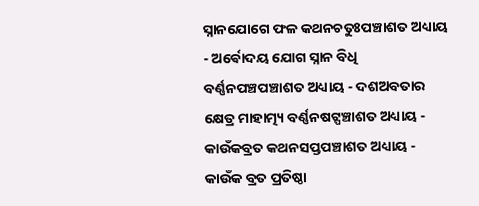ସ୍ନାନଯୋଗେ ଫଳ କଥନଚତୁଃପଞ୍ଚାଶତ ଅଧ୍ୟାୟ - ଅର୍ଵୋଦୟ ଯୋଗ ସ୍ନାନ ବିଧି ବର୍ଣ୍ଣନପଞ୍ଚପଞ୍ଚାଶତ ଅଧ୍ୟାୟ - ଦଶଅବତାର କ୍ଷେତ୍ର ମାହାତ୍ମ୍ୟ ବର୍ଣ୍ଣନଷଟ୍ପଞ୍ଚାଶତ ଅଧ୍ୟାୟ - କାଉଁକବ୍ରତ କଥନସପ୍ତପଞ୍ଚାଶତ ଅଧ୍ୟାୟ - କାଉଁକ ବ୍ରତ ପ୍ରତିଷ୍ଠା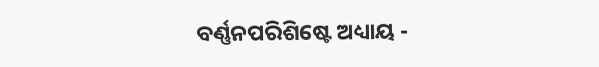ବର୍ଣ୍ଣନପରିଶିଷ୍ଟେ ଅଧ୍ୟାୟ -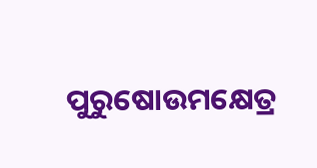ପୁରୁଷୋଉମକ୍ଷେତ୍ର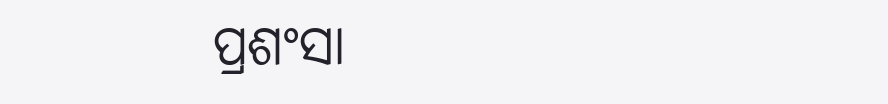ପ୍ରଶଂସା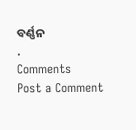ବର୍ଣ୍ଣନ
.
Comments
Post a Comment